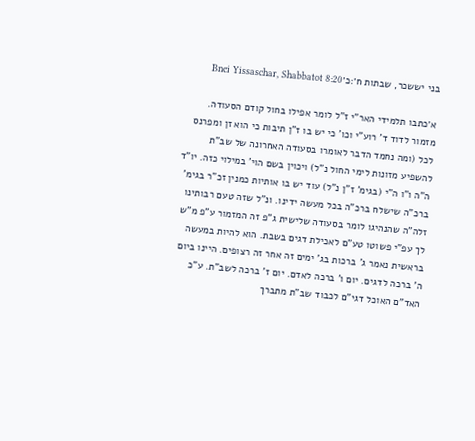בני יששכר, שבתות ח׳:כ׳Bnei Yissaschar, Shabbatot 8:20

א׳כתבו תלמידי האר"י ז"ל לומר אפילו בחול קודם הסעודה. מזמור לדוד ד' רוע"י וכו' כי יש בו ז"ן תיבות כי הוא זן ומפרנס לכל (ומה נחמד הדבר לאומרו בסעודה האחרונה של שב"ת להשפיע מזונות לימי החול נ"ל) ויכוין בשם הוי' במילוי כזה. יו"ד ה"ה ו"ו ה"י (בגימ' ז"ן נ"ל) עוד יש בו אותיות כמנין זכ"ר בגימ' ברכ"ה שישלח ברכ"ה בכל מעשה ידינו. ונ"ל שזה טעם רבותינו זלה"ה שהנהיגו לומר בסעודה שלישית ג"פ זה המזמור ע"פ מ"ש לך עפ"י פשוטו טע"ם לאכילת דגים בשבת. הוא להיות במעשה בראשית נאמר ג' ברכות בג' ימים זה אחר זה רצופים. היינו ביום ה' ברכה לדגים. יום ו' ברכה לאדם. יום ז' ברכה לשב"ת. ע"כ האד"ם האוכל דגי"ם לכבוד שב"ת מתברך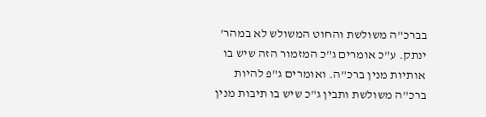בברכ"ה משולשת והחוט המשולש לא במהר' ינתק. ע"כ אומרים ג"כ המזמור הזה שיש בו אותיות מנין ברכ"ה. ואומרים ג"פ להיות ברכ"ה משולשת ותבין ג"כ שיש בו תיבות מנין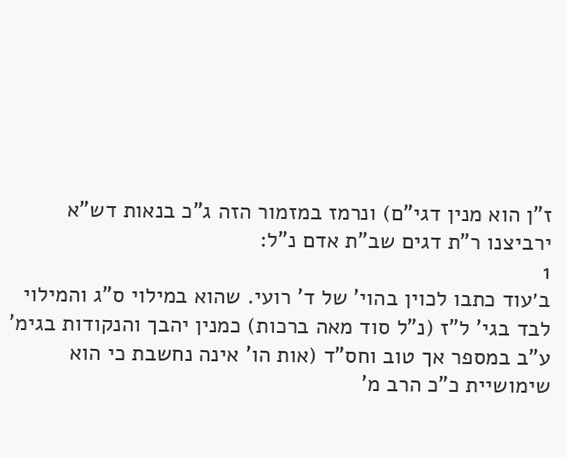ז"ן הוא מנין דגי"ם) ונרמז במזמור הזה ג"כ בנאות דש"א ירביצנו ר"ת דגים שב"ת אדם נ"ל:
1
ב׳עוד כתבו לכוין בהוי' של ד' רועי. שהוא במילוי ס"ג והמילוי לבד בגי' ל"ז (נ"ל סוד מאה ברכות) כמנין יהבך והנקודות בגימ' ע"ב במספר אך טוב וחס"ד (אות הו' אינה נחשבת כי הוא שימושיית כ"כ הרב מ'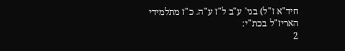חיד"א ז"ל) בגי' ע"ב ל"ז ע"ה. כ"ז מתלמידי האריז"ל בכת"י:
2